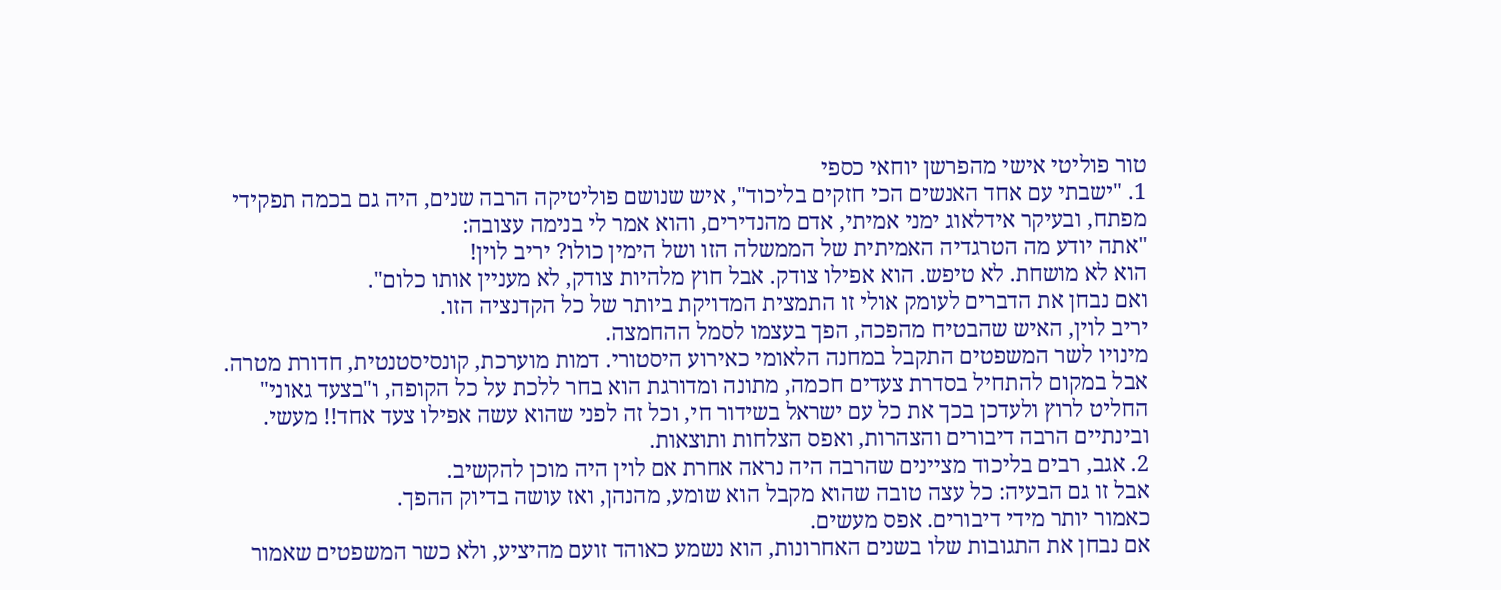טור פוליטי אישי מהפרשן יוחאי כספי
1. "ישבתי עם אחד האנשים הכי חזקים בליכוד", איש שנושם פוליטיקה הרבה שנים, היה גם בכמה תפקידי מפתח, ובעיקר אידלאוג ימני אמיתי, אדם מהנדירים, והוא אמר לי בנימה עצובה:
"אתה יודע מה הטרגדיה האמיתית של הממשלה הזו ושל הימין כולו? יריב לוין!
הוא לא מושחת. לא טיפש. הוא אפילו צודק. אבל חוץ מלהיות צודק, לא מעניין אותו כלום".
ואם נבחן את הדברים לעומק אולי זו התמצית המדויקת ביותר של כל הקדנציה הזו.
יריב לוין, האיש שהבטיח מהפכה, הפך בעצמו לסמל ההחמצה.
מינויו לשר המשפטים התקבל במחנה הלאומי כאירוע היסטורי. דמות מוערכת, קונסיסטנטית, חדורת מטרה.
אבל במקום להתחיל בסדרת צעדים חכמה, מתונה ומדורגת הוא בחר ללכת על כל הקופה, ו"בצעד גאוני" החליט לרוץ ולעדכן בכך את כל עם ישראל בשידור חי, וכל זה לפני שהוא עשה אפילו צעד אחד!! מעשי.
ובינתיים הרבה דיבורים והצהרות, ואפס הצלחות ותוצאות.
2. אגב, רבים בליכוד מציינים שהרבה היה נראה אחרת אם לוין היה מוכן להקשיב.
אבל זו גם הבעיה: כל עצה טובה שהוא מקבל הוא שומע, מהנהן, ואז עושה בדיוק ההפך.
כאמור יותר מידי דיבורים. אפס מעשים.
אם נבחן את התגובות שלו בשנים האחרונות, הוא נשמע כאוהד זועם מהיציע, ולא כשר המשפטים שאמור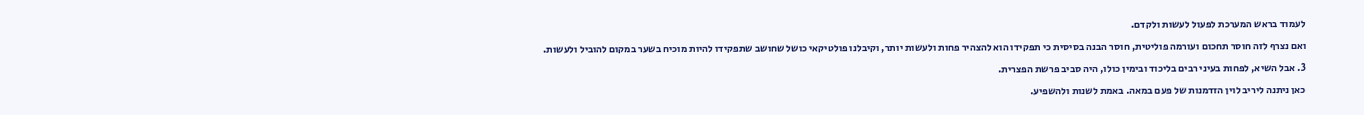לעמוד בראש המערכת לפעול לעשות ולקדם.
ואם נצרף לזה חוסר תחכום ועורמה פוליטית, חוסר הבנה בסיסית כי תפקידו הוא להצהיר פחות ולעשות יותר, וקיבלנו פולטיקאי כושל שחושב שתפקידו להיות מוכיח בשער במקום להוביל ולעשות.
3. אבל השיא, לפחות בעיני רבים בליכוד ובימין כולו, היה סביב פרשת הפצרית.
כאן ניתנה ליריב לוין הזדמנות של פעם במאה. באמת לשנות ולהשפיע.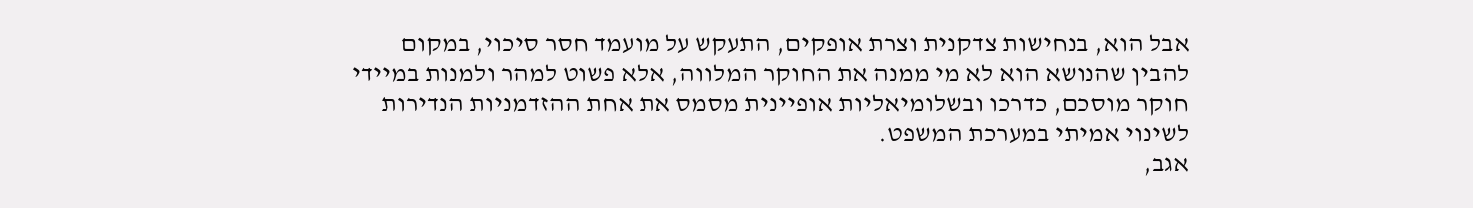אבל הוא, בנחישות צדקנית וצרת אופקים, התעקש על מועמד חסר סיכוי, במקום להבין שהנושא הוא לא מי ממנה את החוקר המלווה, אלא פשוט למהר ולמנות במיידי חוקר מוסכם, כדרכו ובשלומיאליות אופיינית מסמס את אחת ההזדמניות הנדירות לשינוי אמיתי במערכת המשפט.
אגב,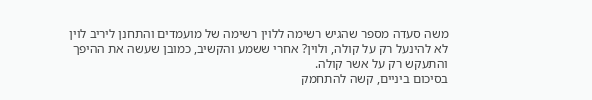משה סעדה מספר שהגיש רשימה ללוין רשימה של מועמדים והתחנן ליריב לוין לא להינעל רק על קולה, ולוין? אחרי ששמע והקשיב, כמובן שעשה את ההיפך והתעקש רק על אשר קולה.
בסיכום ביניים, קשה להתחמק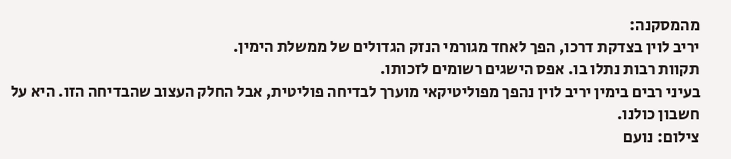מהמסקנה:
יריב לוין בצדקת דרכו, הפך לאחד מגורמי הנזק הגדולים של ממשלת הימין.
תקוות רבות נתלו בו. אפס הישגים רשומים לזכותו.
בעיני רבים בימין יריב לוין נהפך מפוליטיקאי מוערך לבדיחה פוליטית, אבל החלק העצוב שהבדיחה הזו. היא על חשבון כולנו.
צילום: נועם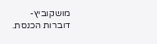מושקוביץ- דוברות הכנסת.